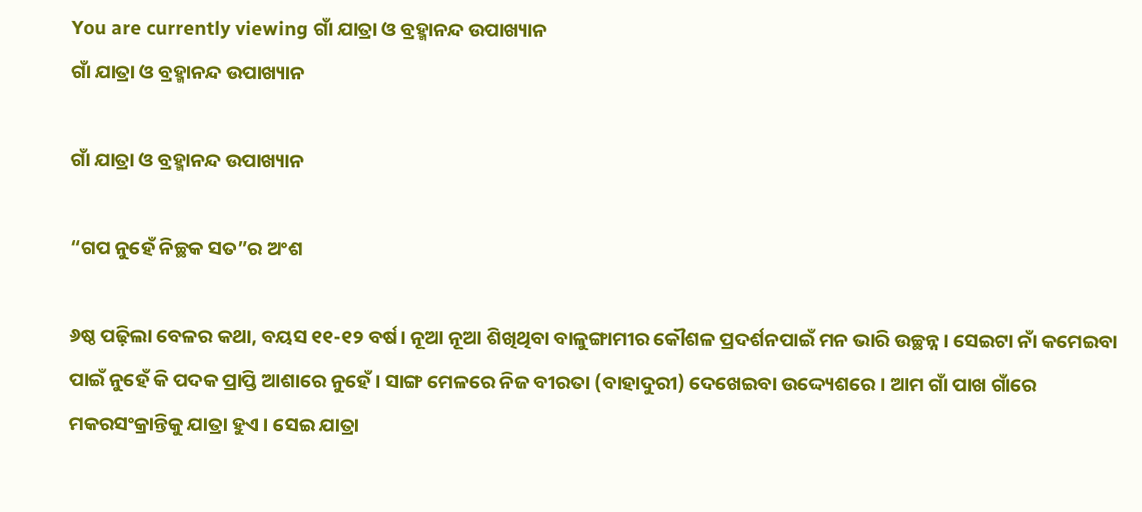You are currently viewing ଗାଁ ଯାତ୍ରା ଓ ବ୍ରହ୍ମାନନ୍ଦ ଉପାଖ୍ୟାନ
ଗାଁ ଯାତ୍ରା ଓ ବ୍ରହ୍ମାନନ୍ଦ ଉପାଖ୍ୟାନ

ଗାଁ ଯାତ୍ରା ଓ ବ୍ରହ୍ମାନନ୍ଦ ଉପାଖ୍ୟାନ

“ଗପ ନୁହେଁ ନିଚ୍ଛକ ସତ”ର ଅଂଶ

୬ଷ୍ଠ ପଢ଼ିଲା ବେଳର କଥା, ବୟସ ୧୧-୧୨ ବର୍ଷ। ନୂଆ ନୂଆ ଶିଖିଥିବା ବାଳୁଙ୍ଗାମୀର କୌଶଳ ପ୍ରଦର୍ଶନପାଇଁ ମନ ଭାରି ଉଚ୍ଛନ୍ନ। ସେଇଟା ନାଁ କମେଇବା ପାଇଁ ନୁହେଁ କି ପଦକ ପ୍ରାପ୍ତି ଆଶାରେ ନୁହେଁ । ସାଙ୍ଗ ମେଳରେ ନିଜ ବୀରତା (ବାହାଦୁରୀ) ଦେଖେଇବା ଉଦ୍ଦ୍ୟେଶରେ । ଆମ ଗାଁ ପାଖ ଗାଁରେ ମକରସଂକ୍ରାନ୍ତିକୁ ଯାତ୍ରା ହୁଏ । ସେଇ ଯାତ୍ରା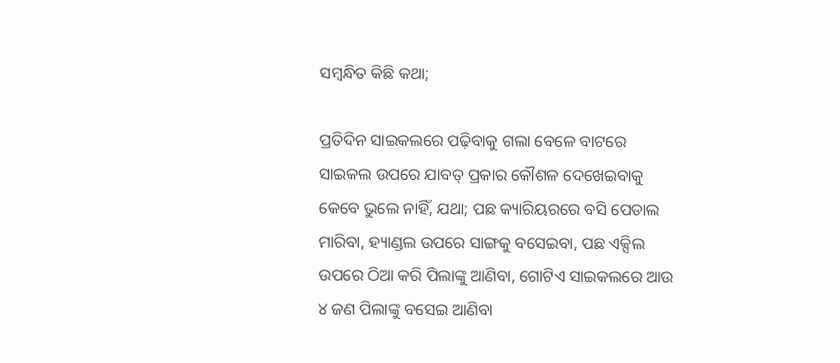ସମ୍ବନ୍ଧିତ କିଛି କଥା;

ପ୍ରତିଦିନ ସାଇକଲରେ ପଢ଼ିବାକୁ ଗଲା ବେଳେ ବାଟରେ ସାଇକଲ ଉପରେ ଯାବତ୍ ପ୍ରକାର କୌଶଳ ଦେଖେଇବାକୁ କେବେ ଭୁଲେ ନାହିଁ, ଯଥା; ପଛ କ୍ୟାରିୟରରେ ବସି ପେଡାଲ ମାରିବା, ହ୍ୟାଣ୍ଡଲ ଉପରେ ସାଙ୍ଗକୁ ବସେଇବା, ପଛ ଏକ୍ସିଲ ଉପରେ ଠିଆ କରି ପିଲାଙ୍କୁ ଆଣିବା, ଗୋଟିଏ ସାଇକଲରେ ଆଉ ୪ ଜଣ ପିଲାଙ୍କୁ ବସେଇ ଆଣିବା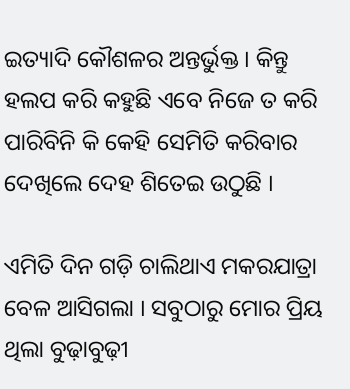ଇତ୍ୟାଦି କୌଶଳର ଅନ୍ତର୍ଭୁକ୍ତ । କିନ୍ତୁ ହଲପ କରି କହୁଛି ଏବେ ନିଜେ ତ କରି ପାରିବିନି କି କେହି ସେମିତି କରିବାର ଦେଖିଲେ ଦେହ ଶିତେଇ ଉଠୁଛି ।

ଏମିତି ଦିନ ଗଡ଼ି ଚାଲିଥାଏ ମକରଯାତ୍ରା ବେଳ ଆସିଗଲା । ସବୁଠାରୁ ମୋର ପ୍ରିୟ ଥିଲା ବୁଢ଼ାବୁଢ଼ୀ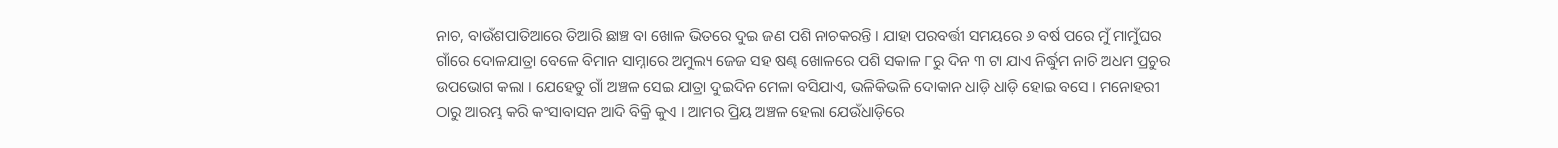ନାଚ, ବାଉଁଶପାତିଆରେ ତିଆରି ଛାଞ୍ଚ ବା ଖୋଳ ଭିତରେ ଦୁଇ ଜଣ ପଶି ନାଚକରନ୍ତି । ଯାହା ପରବର୍ତ୍ତୀ ସମୟରେ ୬ ବର୍ଷ ପରେ ମୁଁ ମାମୁଁଘର ଗାଁରେ ଦୋଳଯାତ୍ରା ବେଳେ ବିମାନ ସାମ୍ନାରେ ଅମୁଲ୍ୟ ଜେଜ ସହ ଷଣ୍ଢ ଖୋଳରେ ପଶି ସକାଳ ୮ରୁ ଦିନ ୩ ଟା ଯାଏ ନିର୍ଦ୍ଧୁମ ନାଚି ଅଧମ ପ୍ରଚୁର ଉପଭୋଗ କଲା । ଯେହେତୁ ଗାଁ ଅଞ୍ଚଳ ସେଇ ଯାତ୍ରା ଦୁଇଦିନ ମେଳା ବସିଯାଏ, ଭଳିକିଭଳି ଦୋକାନ ଧାଡ଼ି ଧାଡ଼ି ହୋଇ ବସେ । ମନୋହରୀ ଠାରୁ ଆରମ୍ଭ କରି କଂସାବାସନ ଆଦି ବିକ୍ରି କୁଏ । ଆମର ପ୍ରିୟ ଅଞ୍ଚଳ ହେଲା ଯେଉଁଧାଡ଼ିରେ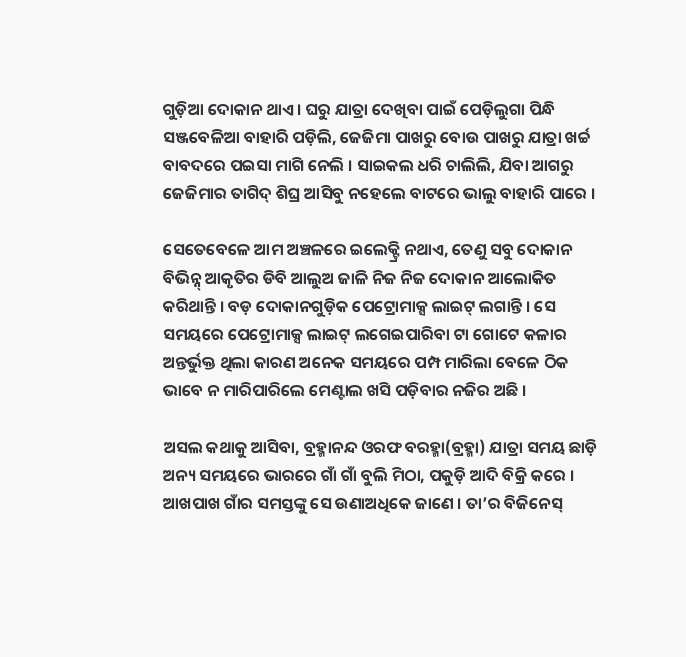ଗୁଡ଼ିଆ ଦୋକାନ ଥାଏ । ଘରୁ ଯାତ୍ରା ଦେଖିବା ପାଇଁ ପେଡ଼ିଲୁଗା ପିନ୍ଧି ସଞ୍ଜବେଳିଆ ବାହାରି ପଡ଼ିଲି, ଜେଜିମା ପାଖରୁ ବୋଉ ପାଖରୁ ଯାତ୍ରା ଖର୍ଚ୍ଚ ବାବଦରେ ପଇସା ମାଗି ନେଲି । ସାଇକଲ ଧରି ଚାଲିଲି, ଯିବା ଆଗରୁ ଜେଜିମାର ତାଗିଦ୍ ଶିଘ୍ର ଆସିବୁ ନହେଲେ ବାଟରେ ଭାଲୁ ବାହାରି ପାରେ ।

ସେତେବେଳେ ଆମ ଅଞ୍ଚଳରେ ଇଲେକ୍ଟ୍ରି ନଥାଏ, ତେଣୁ ସବୁ ଦୋକାନ ବିଭିନ୍ନ୍ ଆକୃତିର ଡିବି ଆଲୁଅ ଜାଳି ନିଜ ନିଜ ଦୋକାନ ଆଲୋକିତ କରିଥାନ୍ତି । ବଡ଼ ଦୋକାନଗୁଡ଼ିକ ପେଟ୍ରୋମାକ୍ସ ଲାଇଟ୍ ଲଗାନ୍ତି । ସେ ସମୟରେ ପେଟ୍ରୋମାକ୍ସ ଲାଇଟ୍ ଲଗେଇପାରିବା ଟା ଗୋଟେ କଳାର ଅନ୍ତର୍ଭୁକ୍ତ ଥିଲା କାରଣ ଅନେକ ସମୟରେ ପମ୍ପ ମାରିଲା ବେଳେ ଠିକ ଭାବେ ନ ମାରିପାରିଲେ ମେଣ୍ଟାଲ ଖସି ପଡ଼ିବାର ନଜିର ଅଛି ।

ଅସଲ କଥାକୁ ଆସିବା, ବ୍ରହ୍ମାନନ୍ଦ ଓରଫ ବରହ୍ମା(ବ୍ରହ୍ମା) ଯାତ୍ରା ସମୟ ଛାଡ଼ି ଅନ୍ୟ ସମୟରେ ଭାରରେ ଗାଁ ଗାଁ ବୁଲି ମିଠା, ପକୁଡ଼ି ଆଦି ବିକ୍ରି କରେ । ଆଖପାଖ ଗାଁର ସମସ୍ତଙ୍କୁ ସେ ଉଣାଅଧିକେ ଜାଣେ । ତା’ର ବିଜିନେସ୍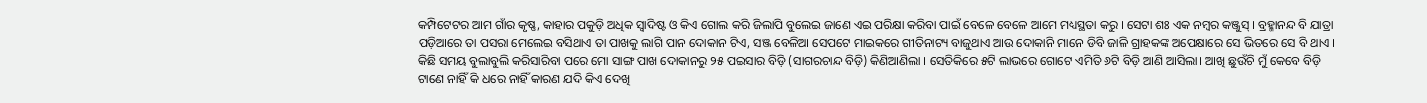କମ୍ପିଟେଟର ଆମ ଗାଁର କୃଷ୍ଣ, କାହାର ପକୁଡ଼ି ଅଧିକ ସ୍ୱାଦିଷ୍ଟ ଓ କିଏ ଗୋଲ କରି ଜିଲାପି ବୁଲେଇ ଜାଣେ ଏଇ ପରିକ୍ଷା କରିବା ପାଇଁ ବେଳେ ବେଳେ ଆମେ ମଧ୍ୟସ୍ଥତା କରୁ । ସେଟା ଶଃ ଏକ ନମ୍ବର କଞ୍ଜୁସ୍ । ବ୍ରହ୍ମାନନ୍ଦ ବି ଯାତ୍ରା ପଡ଼ିଆରେ ତା ପସରା ମେଲେଇ ବସିଥାଏ ତା ପାଖକୁ ଲାଗି ପାନ ଦୋକାନ ଟିଏ, ସଞ୍ଜ ବେଳିଆ ସେପଟେ ମାଇକରେ ଗୀତିନାଟ୍ୟ ବାଜୁଥାଏ ଆଉ ଦୋକାନି ମାନେ ଡିବି ଜାଳି ଗ୍ରାହକଙ୍କ ଅପେକ୍ଷାରେ ସେ ଭିତରେ ସେ ବି ଥାଏ । କିଛି ସମୟ ବୁଲାବୁଲି କରିସାରିବା ପରେ ମୋ ସାଙ୍ଗ ପାଖ ଦୋକାନରୁ ୨୫ ପଇସାର ବିଡ଼ି (ସାଗରଚାନ୍ଦ ବିଡ଼ି) କିଣିଆଣିଲା । ସେତିକିରେ ୫ଟି ଲାଭରେ ଗୋଟେ ଏମିତି ୬ଟି ବିଡ଼ି ଆଣି ଆସିଲା। ଆଖି ଛୁଉଁଚି ମୁଁ କେବେ ବିଡ଼ି ଟାଣେ ନାହିଁ କି ଧରେ ନାହିଁ କାରଣ ଯଦି କିଏ ଦେଖି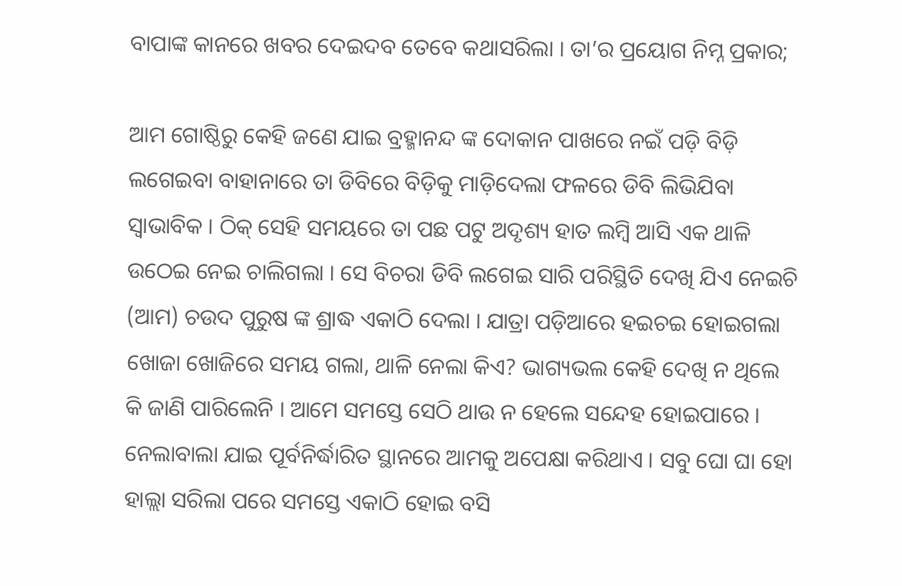ବାପାଙ୍କ କାନରେ ଖବର ଦେଇଦବ ତେବେ କଥାସରିଲା । ତା’ର ପ୍ରୟୋଗ ନିମ୍ନ ପ୍ରକାର;

ଆମ ଗୋଷ୍ଠିରୁ କେହି ଜଣେ ଯାଇ ବ୍ରହ୍ମାନନ୍ଦ ଙ୍କ ଦୋକାନ ପାଖରେ ନଇଁ ପଡ଼ି ବିଡ଼ି ଲଗେଇବା ବାହାନାରେ ତା ଡିବିରେ ବିଡ଼ିକୁ ମାଡ଼ିଦେଲା ଫଳରେ ଡିବି ଲିଭିଯିବା ସ୍ୱାଭାବିକ । ଠିକ୍ ସେହି ସମୟରେ ତା ପଛ ପଟୁ ଅଦୃଶ୍ୟ ହାତ ଲମ୍ବି ଆସି ଏକ ଥାଳି ଉଠେଇ ନେଇ ଚାଲିଗଲା । ସେ ବିଚରା ଡିବି ଲଗେଇ ସାରି ପରିସ୍ଥିତି ଦେଖି ଯିଏ ନେଇଚି (ଆମ) ଚଉଦ ପୁରୁଷ ଙ୍କ ଶ୍ରାଦ୍ଧ ଏକାଠି ଦେଲା । ଯାତ୍ରା ପଡ଼ିଆରେ ହଇଚଇ ହୋଇଗଲା ଖୋଜା ଖୋଜିରେ ସମୟ ଗଲା, ଥାଳି ନେଲା କିଏ? ଭାଗ୍ୟଭଲ କେହି ଦେଖି ନ ଥିଲେ କି ଜାଣି ପାରିଲେନି । ଆମେ ସମସ୍ତେ ସେଠି ଥାଉ ନ ହେଲେ ସନ୍ଦେହ ହୋଇପାରେ । ନେଲାବାଲା ଯାଇ ପୂର୍ବନିର୍ଦ୍ଧାରିତ ସ୍ଥାନରେ ଆମକୁ ଅପେକ୍ଷା କରିଥାଏ । ସବୁ ଘୋ ଘା ହୋ ହାଲ୍ଲା ସରିଲା ପରେ ସମସ୍ତେ ଏକାଠି ହୋଇ ବସି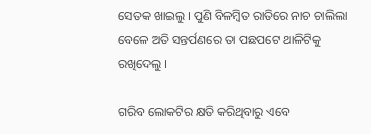ସେତକ ଖାଇଲୁ । ପୁଣି ବିଳମ୍ବିତ ରାତିରେ ନାଚ ଚାଲିଲା ବେଳେ ଅତି ସନ୍ତର୍ପଣରେ ତା ପଛପଟେ ଥାଳିଟିକୁ ରଖିଦେଲୁ ।

ଗରିବ ଲୋକଟିର କ୍ଷତି କରିଥିବାରୁ ଏବେ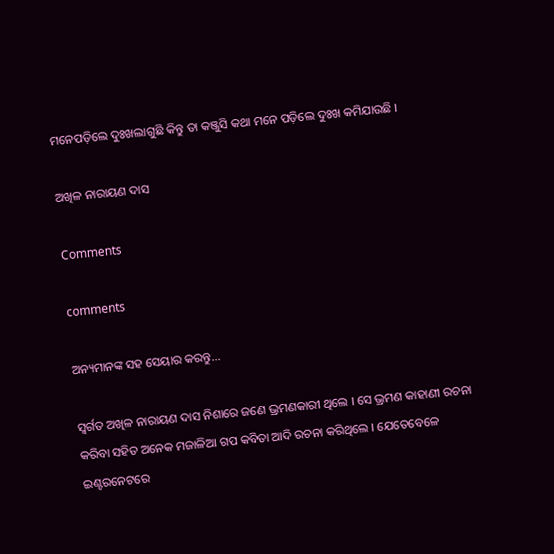ମନେପଡ଼ିଲେ ଦୁଃଖଲାଗୁଛି କିନ୍ତୁ ତା କଞ୍ଜୁସି କଥା ମନେ ପଡ଼ିଲେ ଦୁଃଖ କମିଯାଉଛି ।

ଅଖିଳ ନାରାୟଣ ଦାସ

Comments

comments

ଅନ୍ୟମାନଙ୍କ ସହ ସେୟାର କରନ୍ତୁ...

ସ୍ୱର୍ଗତ ଅଖିଳ ନାରାୟଣ ଦାସ ନିଶାରେ ଜଣେ ଭ୍ରମଣକାରୀ ଥିଲେ । ସେ ଭ୍ରମଣ କାହାଣୀ ରଚନା କରିବା ସହିତ ଅନେକ ମଜାଳିଆ ଗପ କବିତା ଆଦି ରଚନା କରିଥିଲେ । ଯେତେବେଳେ ଇଣ୍ଟରନେଟରେ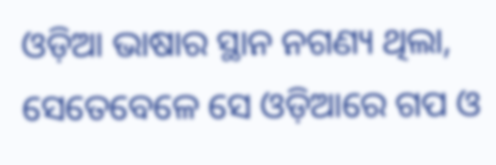ଓଡ଼ିଆ ଭାଷାର ସ୍ଥାନ ନଗଣ୍ୟ ଥିଲା, ସେତେବେଳେ ସେ ଓଡ଼ିଆରେ ଗପ ଓ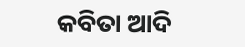କବିତା ଆଦି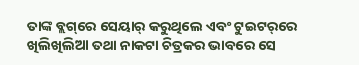ତାଙ୍କ ବ୍ଲଗ୍‌ରେ ସେୟାର୍ କରୁଥିଲେ ଏବଂ ଟୁଇଟର୍‌ରେ ଖିଲିଖିଲିଆ ତଥା ନାକଟା ଚିତ୍ରକର ଭାବରେ ସେ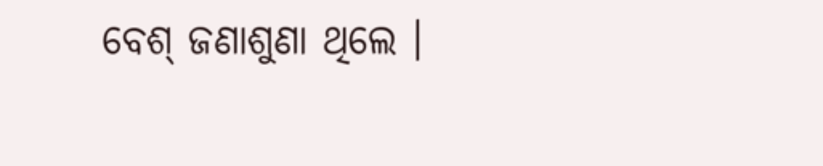ବେଶ୍ ଜଣାଶୁଣା ଥିଲେ ।